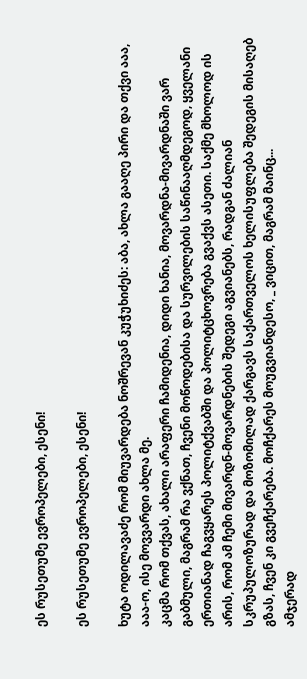ეს რუსეთუმე ევროპელები, ესენი!

ეს რუსეთუმე ევროპელები, ესენი!

ხუტა ოდილავაძე რომ მიუვარდება ნოშრევან კუჭუხიძეს: აბა, ახლა გააღე პირი და თქვი ააა, ააა-ო, ისე მოვვარდი ახლა მე.
კაცმა რომ თქვას, ახალი არაფერი ჩამიდენია, დიდი ხანია, მოვარდნა-მივარდნაში ვარ გაბმული, მაგრამ რა ვქნათ, ჩვენი მოწოდებისა და სურვილების საწინააღმდეგოდ, ყველანი ერთიანად ჩაგვყარეს პოლიტქვაბში და პოლიტცხოვრება გვაქვს ასეთი. საქმე მხოლოდ ის არის, რომ ამ ჩემი მივარდნ-მოვარდნების შედეგი აგვიანებს, რადგან ძალიან სკრუპულოზურად და მოზომილად ქარგავს საქართველოს ხელისუფლება შედეგის მისაღებ გზას, ჩვენ კი გვეჩქარება. მოჩქარეს მოუგვიანდესო, _ ვიცით, მაგრამ მაინც...
ამჯერად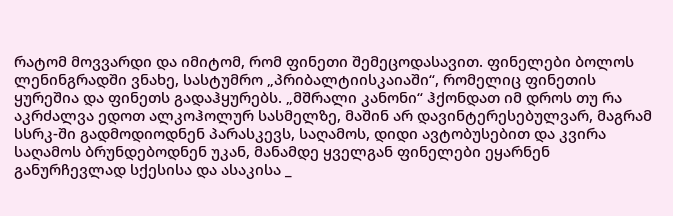რატომ მოვვარდი და იმიტომ, რომ ფინეთი შემეცოდასავით. ფინელები ბოლოს ლენინგრადში ვნახე, სასტუმრო „პრიბალტიისკაიაში“, რომელიც ფინეთის ყურეშია და ფინეთს გადაჰყურებს. „მშრალი კანონი“ ჰქონდათ იმ დროს თუ რა აკრძალვა ედოთ ალკოჰოლურ სასმელზე, მაშინ არ დავინტერესებულვარ, მაგრამ სსრკ-ში გადმოდიოდნენ პარასკევს, საღამოს, დიდი ავტობუსებით და კვირა საღამოს ბრუნდებოდნენ უკან, მანამდე ყველგან ფინელები ეყარნენ განურჩევლად სქესისა და ასაკისა _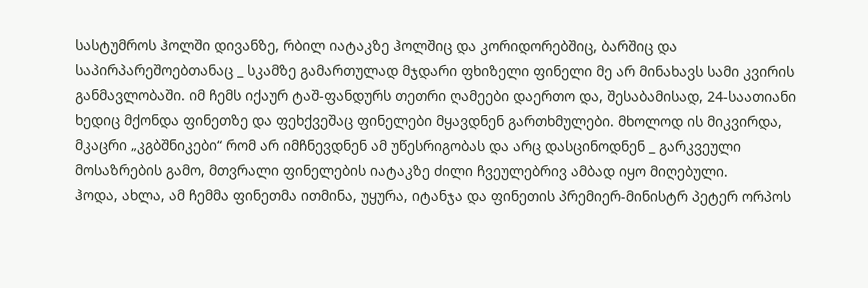სასტუმროს ჰოლში დივანზე, რბილ იატაკზე ჰოლშიც და კორიდორებშიც, ბარშიც და საპირპარეშოებთანაც _ სკამზე გამართულად მჯდარი ფხიზელი ფინელი მე არ მინახავს სამი კვირის განმავლობაში. იმ ჩემს იქაურ ტაშ-ფანდურს თეთრი ღამეები დაერთო და, შესაბამისად, 24-საათიანი ხედიც მქონდა ფინეთზე და ფეხქვეშაც ფინელები მყავდნენ გართხმულები. მხოლოდ ის მიკვირდა, მკაცრი „კგბშნიკები“ რომ არ იმჩნევდნენ ამ უწესრიგობას და არც დასცინოდნენ _ გარკვეული მოსაზრების გამო, მთვრალი ფინელების იატაკზე ძილი ჩვეულებრივ ამბად იყო მიღებული.
ჰოდა, ახლა, ამ ჩემმა ფინეთმა ითმინა, უყურა, იტანჯა და ფინეთის პრემიერ-მინისტრ პეტერ ორპოს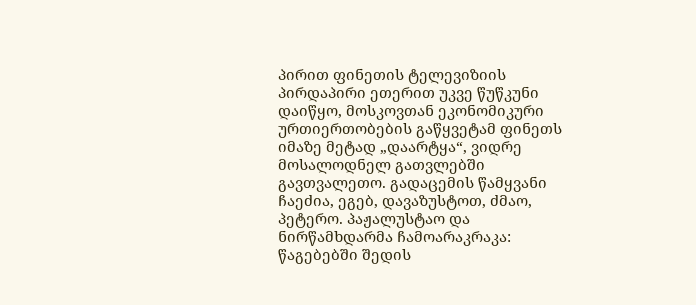პირით ფინეთის ტელევიზიის პირდაპირი ეთერით უკვე წუწკუნი დაიწყო, მოსკოვთან ეკონომიკური ურთიერთობების გაწყვეტამ ფინეთს იმაზე მეტად „დაარტყა“, ვიდრე მოსალოდნელ გათვლებში გავთვალეთო. გადაცემის წამყვანი ჩაეძია, ეგებ, დავაზუსტოთ, ძმაო, პეტერო. პაჟალუსტაო და ნირწამხდარმა ჩამოარაკრაკა: წაგებებში შედის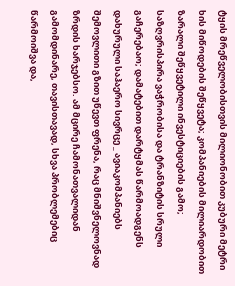ტყის მრეწველობისთვის მილიონობით კუბური მეტრი ხის მიწოდების შეწყვეტა; კომპანიების მილიარდობით ზარალი შეწყვეტილი ინვესტიციების გამო; საზღვრისპირა ვაჭრობისა და ტრანზიტის სრული გაჩერებაო; დამატებით დარტყმას წარმოადგენს დახურული საჰაერო სივრცე _ ავიაკომპანიებს შემოვლითი გზით უწევთ ფრენა, რაც მნიშვნელოვნად ზრდის ხარჯებსო. ამ მცირე ჩამონათვალიდან გამომდინარე, თავისთავად, სხვა პრობლემებიც წარმოიშვა და,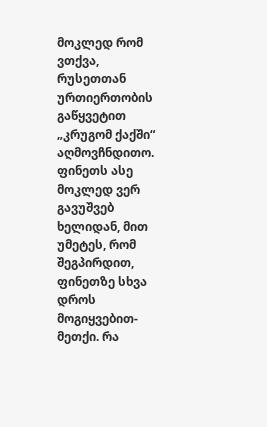მოკლედ რომ ვთქვა, რუსეთთან ურთიერთობის გაწყვეტით „კრუგომ ქაქში“ აღმოვჩნდითო.
ფინეთს ასე მოკლედ ვერ გავუშვებ ხელიდან, მით უმეტეს, რომ შეგპირდით, ფინეთზე სხვა დროს მოგიყვებით-მეთქი. რა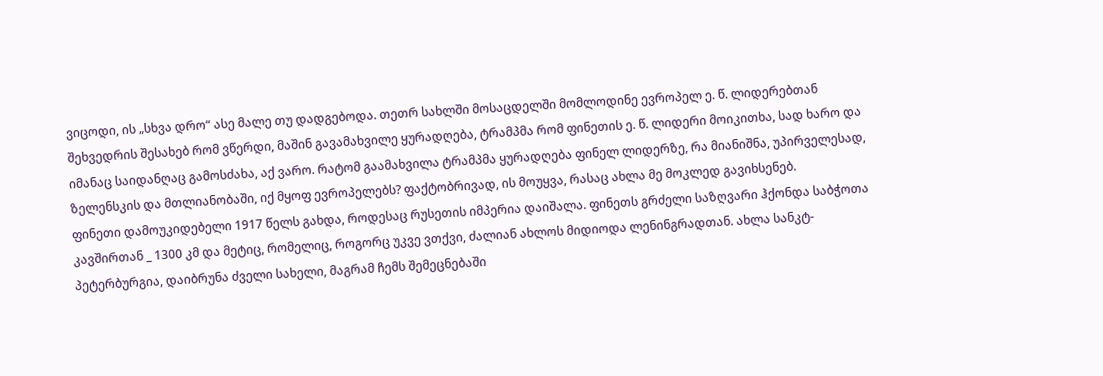ვიცოდი, ის „სხვა დრო“ ასე მალე თუ დადგებოდა. თეთრ სახლში მოსაცდელში მომლოდინე ევროპელ ე. წ. ლიდერებთან შეხვედრის შესახებ რომ ვწერდი, მაშინ გავამახვილე ყურადღება, ტრამპმა რომ ფინეთის ე. წ. ლიდერი მოიკითხა, სად ხარო და იმანაც საიდანღაც გამოსძახა, აქ ვარო. რატომ გაამახვილა ტრამპმა ყურადღება ფინელ ლიდერზე, რა მიანიშნა, უპირველესად, ზელენსკის და მთლიანობაში, იქ მყოფ ევროპელებს? ფაქტობრივად, ის მოუყვა, რასაც ახლა მე მოკლედ გავიხსენებ.
ფინეთი დამოუკიდებელი 1917 წელს გახდა, როდესაც რუსეთის იმპერია დაიშალა. ფინეთს გრძელი საზღვარი ჰქონდა საბჭოთა კავშირთან _ 1300 კმ და მეტიც, რომელიც, როგორც უკვე ვთქვი, ძალიან ახლოს მიდიოდა ლენინგრადთან. ახლა სანკტ-პეტერბურგია, დაიბრუნა ძველი სახელი, მაგრამ ჩემს შემეცნებაში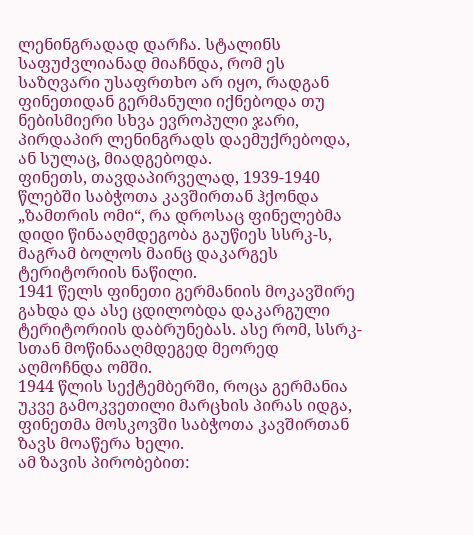ლენინგრადად დარჩა. სტალინს საფუძვლიანად მიაჩნდა, რომ ეს საზღვარი უსაფრთხო არ იყო, რადგან ფინეთიდან გერმანული იქნებოდა თუ ნებისმიერი სხვა ევროპული ჯარი, პირდაპირ ლენინგრადს დაემუქრებოდა, ან სულაც, მიადგებოდა.
ფინეთს, თავდაპირველად, 1939-1940 წლებში საბჭოთა კავშირთან ჰქონდა „ზამთრის ომი“, რა დროსაც ფინელებმა დიდი წინააღმდეგობა გაუწიეს სსრკ-ს, მაგრამ ბოლოს მაინც დაკარგეს ტერიტორიის ნაწილი.
1941 წელს ფინეთი გერმანიის მოკავშირე გახდა და ასე ცდილობდა დაკარგული ტერიტორიის დაბრუნებას. ასე რომ, სსრკ-სთან მოწინააღმდეგედ მეორედ აღმოჩნდა ომში.
1944 წლის სექტემბერში, როცა გერმანია უკვე გამოკვეთილი მარცხის პირას იდგა, ფინეთმა მოსკოვში საბჭოთა კავშირთან ზავს მოაწერა ხელი.
ამ ზავის პირობებით: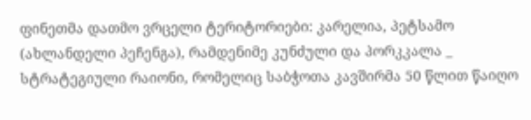ფინეთმა დათმო ვრცელი ტერიტორიები: კარელია, პეტსამო (ახლანდელი პეჩენგა), რამდენიმე კუნძული და პორკკალა _ სტრატეგიული რაიონი, რომელიც საბჭოთა კავშირმა 50 წლით წაიღო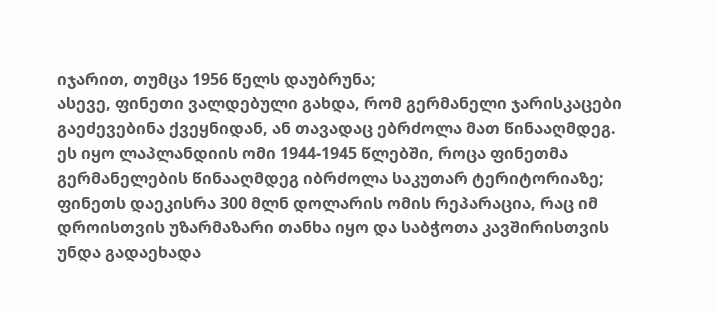იჯარით, თუმცა 1956 წელს დაუბრუნა;
ასევე, ფინეთი ვალდებული გახდა, რომ გერმანელი ჯარისკაცები გაეძევებინა ქვეყნიდან, ან თავადაც ებრძოლა მათ წინააღმდეგ. ეს იყო ლაპლანდიის ომი 1944-1945 წლებში, როცა ფინეთმა გერმანელების წინააღმდეგ იბრძოლა საკუთარ ტერიტორიაზე;
ფინეთს დაეკისრა 300 მლნ დოლარის ომის რეპარაცია, რაც იმ დროისთვის უზარმაზარი თანხა იყო და საბჭოთა კავშირისთვის უნდა გადაეხადა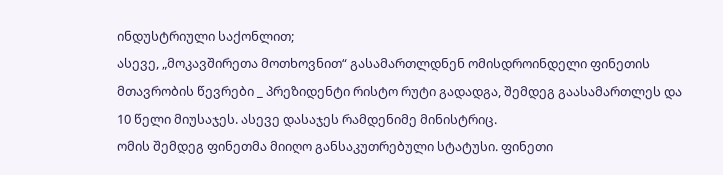ინდუსტრიული საქონლით;
ასევე, „მოკავშირეთა მოთხოვნით“ გასამართლდნენ ომისდროინდელი ფინეთის მთავრობის წევრები _ პრეზიდენტი რისტო რუტი გადადგა, შემდეგ გაასამართლეს და 10 წელი მიუსაჯეს. ასევე დასაჯეს რამდენიმე მინისტრიც.
ომის შემდეგ ფინეთმა მიიღო განსაკუთრებული სტატუსი. ფინეთი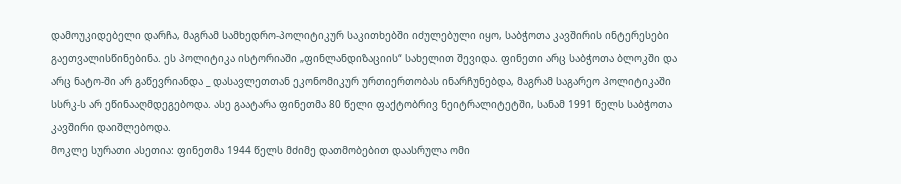დამოუკიდებელი დარჩა, მაგრამ სამხედრო-პოლიტიკურ საკითხებში იძულებული იყო, საბჭოთა კავშირის ინტერესები გაეთვალისწინებინა. ეს პოლიტიკა ისტორიაში „ფინლანდიზაციის“ სახელით შევიდა. ფინეთი არც საბჭოთა ბლოკში და არც ნატო-ში არ გაწევრიანდა _ დასავლეთთან ეკონომიკურ ურთიერთობას ინარჩუნებდა, მაგრამ საგარეო პოლიტიკაში სსრკ-ს არ ეწინააღმდეგებოდა. ასე გაატარა ფინეთმა 80 წელი ფაქტობრივ ნეიტრალიტეტში, სანამ 1991 წელს საბჭოთა კავშირი დაიშლებოდა.
მოკლე სურათი ასეთია: ფინეთმა 1944 წელს მძიმე დათმობებით დაასრულა ომი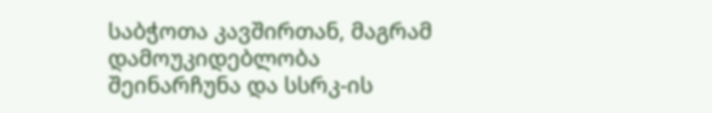საბჭოთა კავშირთან, მაგრამ დამოუკიდებლობა შეინარჩუნა და სსრკ-ის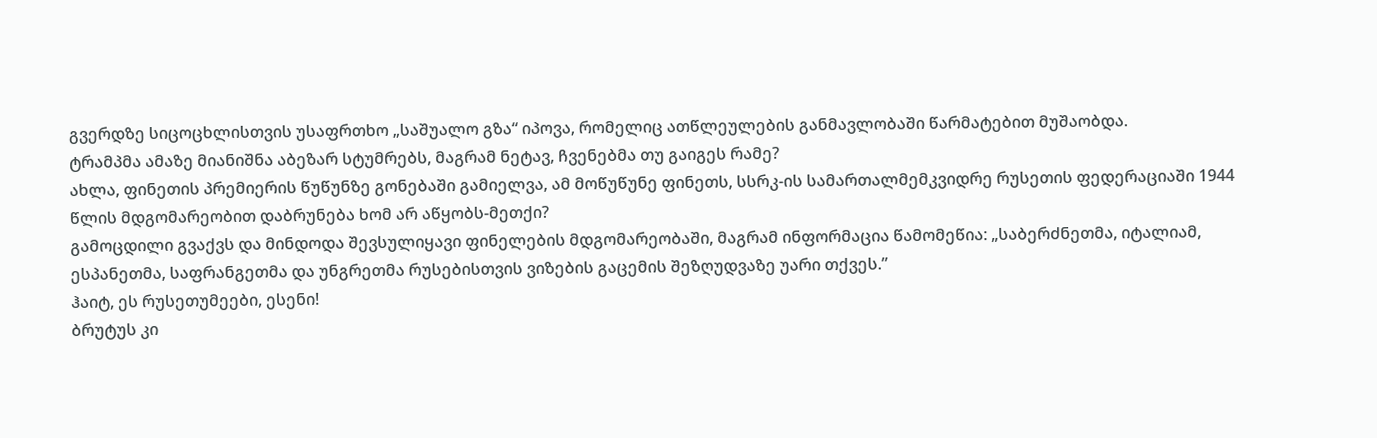გვერდზე სიცოცხლისთვის უსაფრთხო „საშუალო გზა“ იპოვა, რომელიც ათწლეულების განმავლობაში წარმატებით მუშაობდა.
ტრამპმა ამაზე მიანიშნა აბეზარ სტუმრებს, მაგრამ ნეტავ, ჩვენებმა თუ გაიგეს რამე?
ახლა, ფინეთის პრემიერის წუწუნზე გონებაში გამიელვა, ამ მოწუწუნე ფინეთს, სსრკ-ის სამართალმემკვიდრე რუსეთის ფედერაციაში 1944 წლის მდგომარეობით დაბრუნება ხომ არ აწყობს-მეთქი?
გამოცდილი გვაქვს და მინდოდა შევსულიყავი ფინელების მდგომარეობაში, მაგრამ ინფორმაცია წამომეწია: „საბერძნეთმა, იტალიამ, ესპანეთმა, საფრანგეთმა და უნგრეთმა რუსებისთვის ვიზების გაცემის შეზღუდვაზე უარი თქვეს.”
ჰაიტ, ეს რუსეთუმეები, ესენი!
ბრუტუს კი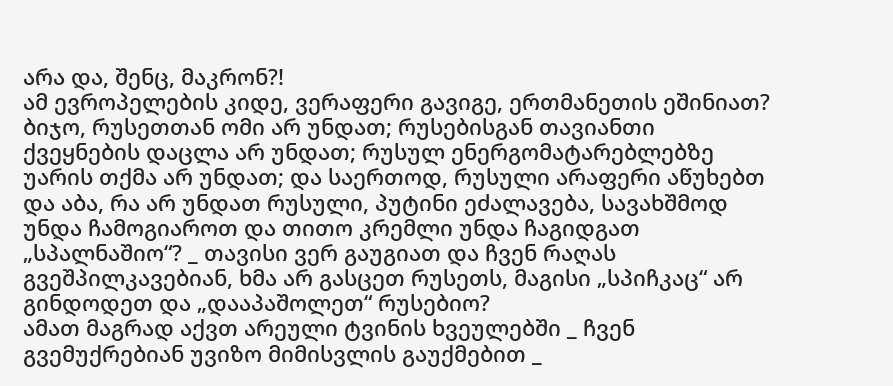არა და, შენც, მაკრონ?!
ამ ევროპელების კიდე, ვერაფერი გავიგე, ერთმანეთის ეშინიათ? ბიჯო, რუსეთთან ომი არ უნდათ; რუსებისგან თავიანთი ქვეყნების დაცლა არ უნდათ; რუსულ ენერგომატარებლებზე უარის თქმა არ უნდათ; და საერთოდ, რუსული არაფერი აწუხებთ და აბა, რა არ უნდათ რუსული, პუტინი ეძალავება, სავახშმოდ უნდა ჩამოგიაროთ და თითო კრემლი უნდა ჩაგიდგათ „სპალნაშიო“? _ თავისი ვერ გაუგიათ და ჩვენ რაღას გვეშპილკავებიან, ხმა არ გასცეთ რუსეთს, მაგისი „სპიჩკაც“ არ გინდოდეთ და „დააპაშოლეთ“ რუსებიო?
ამათ მაგრად აქვთ არეული ტვინის ხვეულებში _ ჩვენ გვემუქრებიან უვიზო მიმისვლის გაუქმებით _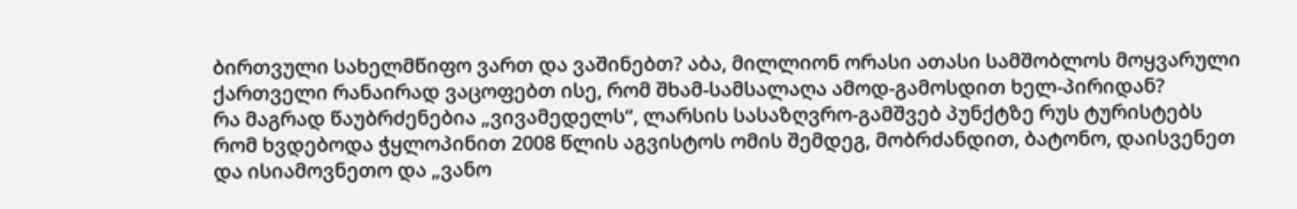ბირთვული სახელმწიფო ვართ და ვაშინებთ? აბა, მილლიონ ორასი ათასი სამშობლოს მოყვარული ქართველი რანაირად ვაცოფებთ ისე, რომ შხამ-სამსალაღა ამოდ-გამოსდით ხელ-პირიდან?
რა მაგრად წაუბრძენებია „ვივამედელს“, ლარსის სასაზღვრო-გამშვებ პუნქტზე რუს ტურისტებს რომ ხვდებოდა ჭყლოპინით 2008 წლის აგვისტოს ომის შემდეგ, მობრძანდით, ბატონო, დაისვენეთ და ისიამოვნეთო და „ვანო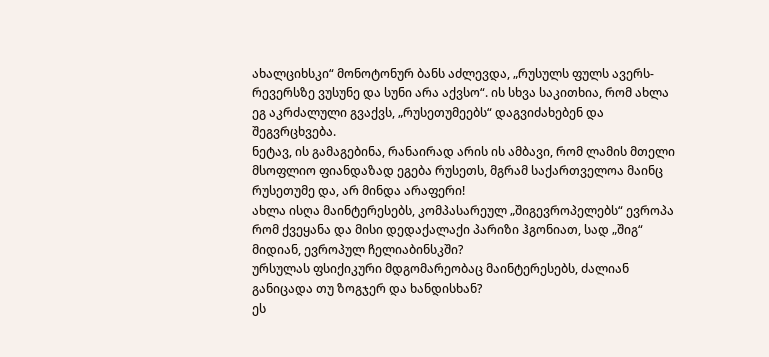ახალციხსკი“ მონოტონურ ბანს აძლევდა, „რუსულს ფულს ავერს-რევერსზე ვუსუნე და სუნი არა აქვსო“. ის სხვა საკითხია, რომ ახლა ეგ აკრძალული გვაქვს, „რუსეთუმეებს“ დაგვიძახებენ და შეგვრცხვება.
ნეტავ, ის გამაგებინა, რანაირად არის ის ამბავი, რომ ლამის მთელი მსოფლიო ფიანდაზად ეგება რუსეთს, მგრამ საქართველოა მაინც რუსეთუმე და, არ მინდა არაფერი!
ახლა ისღა მაინტერესებს, კომპასარეულ „შიგევროპელებს“ ევროპა რომ ქვეყანა და მისი დედაქალაქი პარიზი ჰგონიათ, სად „შიგ“ მიდიან, ევროპულ ჩელიაბინსკში?
ურსულას ფსიქიკური მდგომარეობაც მაინტერესებს, ძალიან განიცადა თუ ზოგჯერ და ხანდისხან?
ეს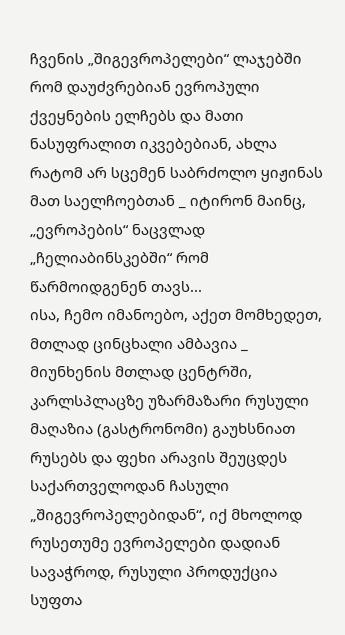ჩვენის „შიგევროპელები“ ლაჯებში რომ დაუძვრებიან ევროპული ქვეყნების ელჩებს და მათი ნასუფრალით იკვებებიან, ახლა რატომ არ სცემენ საბრძოლო ყიჟინას მათ საელჩოებთან _ იტირონ მაინც, „ევროპების“ ნაცვლად „ჩელიაბინსკებში“ რომ წარმოიდგენენ თავს...
ისა, ჩემო იმანოებო, აქეთ მომხედეთ, მთლად ცინცხალი ამბავია _ მიუნხენის მთლად ცენტრში, კარლსპლაცზე უზარმაზარი რუსული მაღაზია (გასტრონომი) გაუხსნიათ რუსებს და ფეხი არავის შეუცდეს საქართველოდან ჩასული „შიგევროპელებიდან“, იქ მხოლოდ რუსეთუმე ევროპელები დადიან სავაჭროდ, რუსული პროდუქცია სუფთა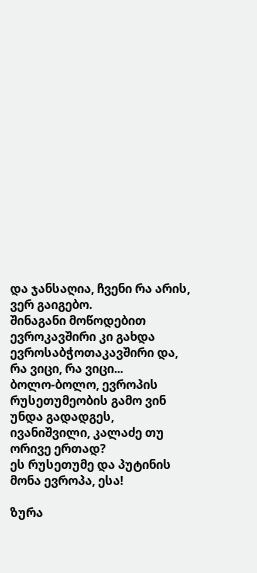და ჯანსაღია, ჩვენი რა არის, ვერ გაიგებო.
შინაგანი მოწოდებით ევროკავშირი კი გახდა ევროსაბჭოთაკავშირი და, რა ვიცი, რა ვიცი...
ბოლო-ბოლო, ევროპის რუსეთუმეობის გამო ვინ უნდა გადადგეს, ივანიშვილი, კალაძე თუ ორივე ერთად?
ეს რუსეთუმე და პუტინის მონა ევროპა, ესა!

ზურა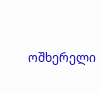ოშხერელი